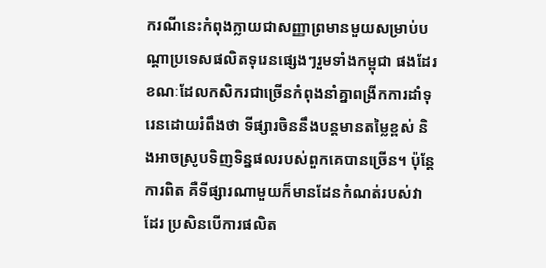ករណីនេះកំពុងក្លាយជាសញ្ញាព្រមានមួយសម្រាប់បណ្ដាប្រទេសផលិតទុរេនផ្សេងៗរួមទាំងកម្ពុជា ផងដែរ ខណៈដែលកសិករជាច្រើនកំពុងនាំគ្នាពង្រីកការដាំទុរេនដោយរំពឹងថា ទីផ្សារចិននឹងបន្តមានតម្លៃខ្ពស់ និងអាចស្រូបទិញទិន្នផលរបស់ពួកគេបានច្រើន។ ប៉ុន្តែការពិត គឺទីផ្សារណាមួយក៏មានដែនកំណត់របស់វាដែរ ប្រសិនបើការផលិត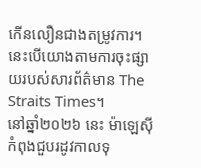កើនលឿនជាងតម្រូវការ។ នេះបើយោងតាមការចុះផ្សាយរបស់សារព័ត៌មាន The Straits Times។
នៅឆ្នាំ២០២៦ នេះ ម៉ាឡេស៊ី កំពុងជួបរដូវកាលទុ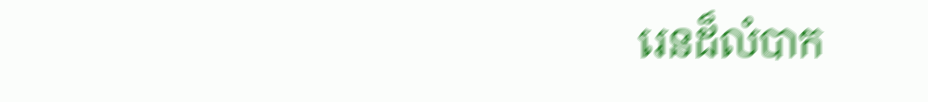រេនដ៏លំបាក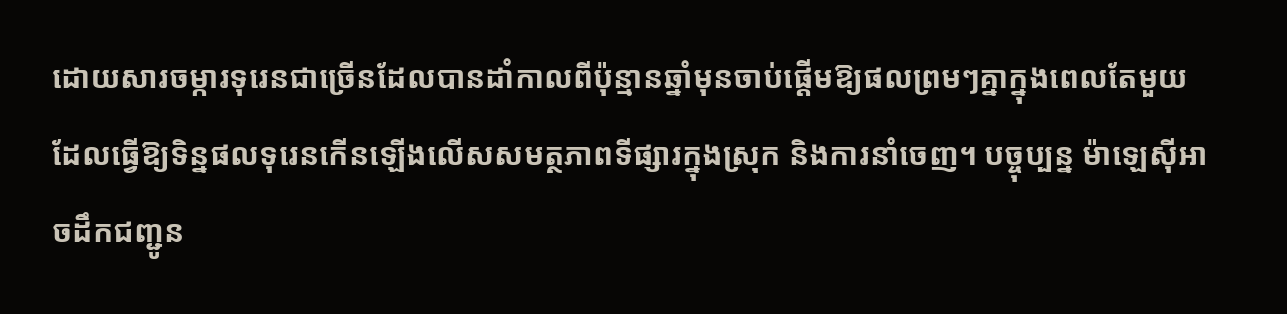ដោយសារចម្ការទុរេនជាច្រើនដែលបានដាំកាលពីប៉ុន្មានឆ្នាំមុនចាប់ផ្តើមឱ្យផលព្រមៗគ្នាក្នុងពេលតែមួយ ដែលធ្វើឱ្យទិន្នផលទុរេនកើនឡើងលើសសមត្ថភាពទីផ្សារក្នុងស្រុក និងការនាំចេញ។ បច្ចុប្បន្ន ម៉ាឡេស៊ីអាចដឹកជញ្ជូន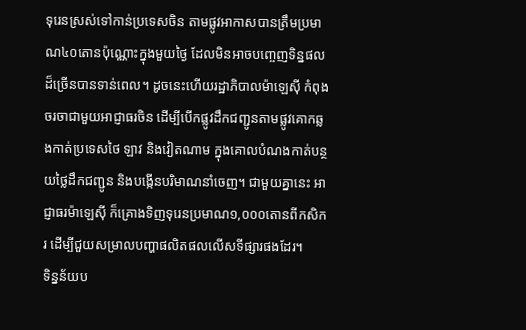ទុរេនស្រស់ទៅកាន់ប្រទេសចិន តាមផ្លូវអាកាសបានត្រឹមប្រមាណ៤០តោនប៉ុណ្ណោះក្នុងមួយថ្ងៃ ដែលមិនអាចបញ្ចេញទិន្នផលដ៏ច្រើនបានទាន់ពេល។ ដូចនេះហើយរដ្ឋាភិបាលម៉ាឡេស៊ី កំពុងចរចាជាមួយអាជ្ញាធរចិន ដើម្បីបើកផ្លូវដឹកជញ្ជូនតាមផ្លូវគោកឆ្លងកាត់ប្រទេសថៃ ឡាវ និងវៀតណាម ក្នុងគោលបំណងកាត់បន្ថយថ្លៃដឹកជញ្ជូន និងបង្កើនបរិមាណនាំចេញ។ ជាមួយគ្នានេះ អាជ្ញាធរម៉ាឡេស៊ី ក៏គ្រោងទិញទុរេនប្រមាណ១,០០០តោនពីកសិករ ដើម្បីជួយសម្រាលបញ្ហាផលិតផលលើសទីផ្សារផងដែរ។
ទិន្នន័យប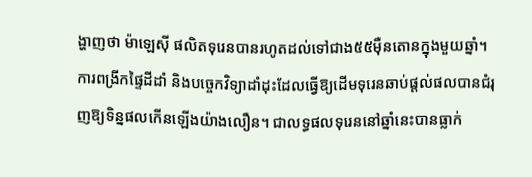ង្ហាញថា ម៉ាឡេស៊ី ផលិតទុរេនបានរហូតដល់ទៅជាង៥៥ម៉ឺនតោនក្នុងមួយឆ្នាំ។ ការពង្រីកផ្ទៃដីដាំ និងបច្ចេកវិទ្យាដាំដុះដែលធ្វើឱ្យដើមទុរេនឆាប់ផ្តល់ផលបានជំរុញឱ្យទិន្នផលកើនឡើងយ៉ាងលឿន។ ជាលទ្ធផលទុរេននៅឆ្នាំនេះបានធ្លាក់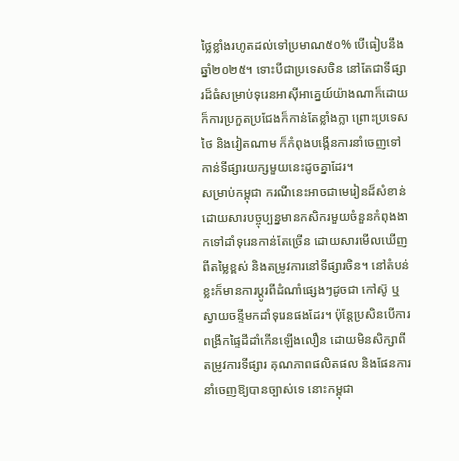ថ្លៃខ្លាំងរហូតដល់ទៅប្រមាណ៥០% បើធៀបនឹងឆ្នាំ២០២៥។ ទោះបីជាប្រទេសចិន នៅតែជាទីផ្សារដ៏ធំសម្រាប់ទុរេនអាស៊ីអាគ្នេយ៍យ៉ាងណាក៏ដោយ ក៏ការប្រកួតប្រជែងក៏កាន់តែខ្លាំងក្លា ព្រោះប្រទេសថៃ និងវៀតណាម ក៏កំពុងបង្កើនការនាំចេញទៅកាន់ទីផ្សារយក្សមួយនេះដូចគ្នាដែរ។
សម្រាប់កម្ពុជា ករណីនេះអាចជាមេរៀនដ៏សំខាន់ដោយសារបច្ចុប្បន្នមានកសិករមួយចំនួនកំពុងងាកទៅដាំទុរេនកាន់តែច្រើន ដោយសារមើលឃើញពីតម្លៃខ្ពស់ និងតម្រូវការនៅទីផ្សារចិន។ នៅតំបន់ខ្លះក៏មានការប្តូរពីដំណាំផ្សេងៗដូចជា កៅស៊ូ ឬស្វាយចន្ទីមកដាំទុរេនផងដែរ។ ប៉ុន្តែប្រសិនបើការពង្រីកផ្ទៃដីដាំកើនឡើងលឿន ដោយមិនសិក្សាពីតម្រូវការទីផ្សារ គុណភាពផលិតផល និងផែនការនាំចេញឱ្យបានច្បាស់ទេ នោះកម្ពុជា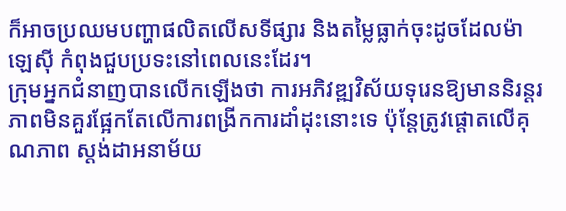ក៏អាចប្រឈមបញ្ហាផលិតលើសទីផ្សារ និងតម្លៃធ្លាក់ចុះដូចដែលម៉ាឡេស៊ី កំពុងជួបប្រទះនៅពេលនេះដែរ។
ក្រុមអ្នកជំនាញបានលើកឡើងថា ការអភិវឌ្ឍវិស័យទុរេនឱ្យមាននិរន្តរភាពមិនគួរផ្អែកតែលើការពង្រីកការដាំដុះនោះទេ ប៉ុន្តែត្រូវផ្តោតលើគុណភាព ស្តង់ដាអនាម័យ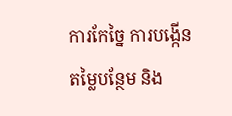ការកែច្នៃ ការបង្កើនតម្លៃបន្ថែម និង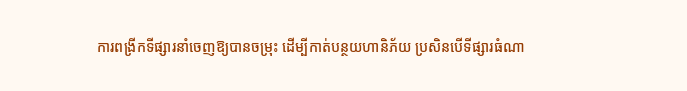ការពង្រីកទីផ្សារនាំចេញឱ្យបានចម្រុះ ដើម្បីកាត់បន្ថយហានិភ័យ ប្រសិនបើទីផ្សារធំណា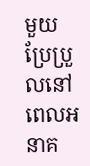មួយប្រែប្រួលនៅពេលអនាគ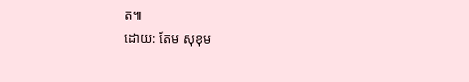ត៕
ដោយ: តែម សុខុម